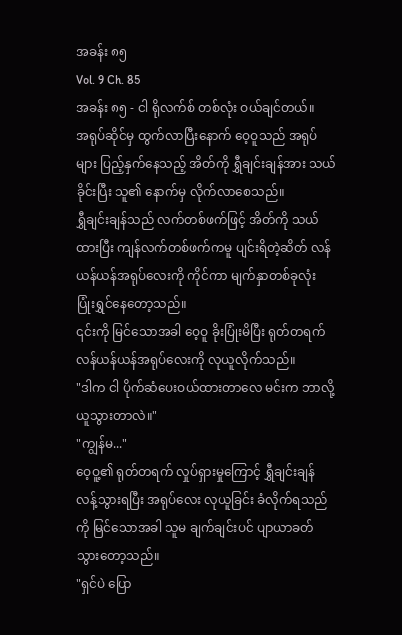အခန်း ၈၅
Vol. 9 Ch. 85
အခန်း ၈၅ - ငါ ရိုလက်စ် တစ်လုံး ဝယ်ချင်တယ်။
အရုပ်ဆိုင်မှ ထွက်လာပြီးနောက် ဝေ့ဝူသည် အရုပ်များ ပြည့်နှက်နေသည့် အိတ်ကို ရွှီချင်းချန်အား သယ်ခိုင်းပြီး သူ၏ နောက်မှ လိုက်လာစေသည်။
ရွှီချင်းချန်သည် လက်တစ်ဖက်ဖြင့် အိတ်ကို သယ်ထားပြီး ကျန်လက်တစ်ဖက်ကမူ ပျင်းရိတဲ့ဆိတ် လန်ယန်ယန်အရုပ်လေးကို ကိုင်ကာ မျက်နှာတစ်ခုလုံး ပြုံးရွှင်နေတော့သည်။
၎င်းကို မြင်သောအခါ ဝေ့ဝူ ခိုးပြုံးမိပြီး ရုတ်တရက် လန်ယန်ယန်အရုပ်လေးကို လုယူလိုက်သည်။
"ဒါက ငါ ပိုက်ဆံပေးဝယ်ထားတာလေ မင်းက ဘာလို့ ယူသွားတာလဲ။"
"ကျွန်မ..."
ဝေ့ဝူ့၏ ရုတ်တရက် လှုပ်ရှားမှုကြောင့် ရွှီချင်းချန် လန့်သွားရပြီး အရုပ်လေး လုယူခြင်း ခံလိုက်ရသည်ကို မြင်သောအခါ သူမ ချက်ချင်းပင် ပျာယာခတ်သွားတော့သည်။
"ရှင်ပဲ ပြော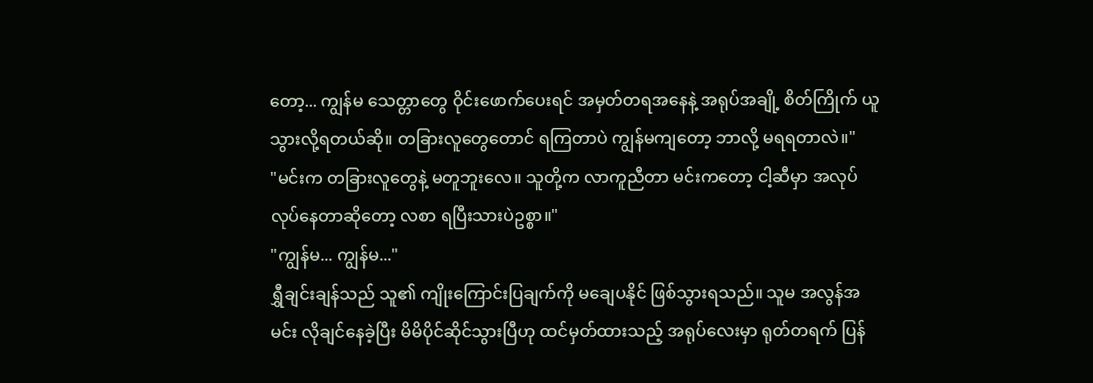တော့... ကျွန်မ သေတ္တာတွေ ဝိုင်းဖောက်ပေးရင် အမှတ်တရအနေနဲ့ အရုပ်အချို့ စိတ်ကြိုက် ယူသွားလို့ရတယ်ဆို။ တခြားလူတွေတောင် ရကြတာပဲ ကျွန်မကျတော့ ဘာလို့ မရရတာလဲ။"
"မင်းက တခြားလူတွေနဲ့ မတူဘူးလေ။ သူတို့က လာကူညီတာ မင်းကတော့ ငါ့ဆီမှာ အလုပ်လုပ်နေတာဆိုတော့ လစာ ရပြီးသားပဲဥစ္စာ။"
"ကျွန်မ... ကျွန်မ..."
ရွှီချင်းချန်သည် သူ၏ ကျိုးကြောင်းပြချက်ကို မချေပနိုင် ဖြစ်သွားရသည်။ သူမ အလွန်အမင်း လိုချင်နေခဲ့ပြီး မိမိပိုင်ဆိုင်သွားပြီဟု ထင်မှတ်ထားသည့် အရုပ်လေးမှာ ရုတ်တရက် ပြန်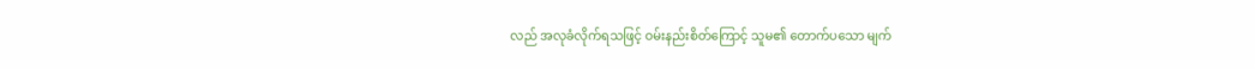လည် အလုခံလိုက်ရသဖြင့် ဝမ်းနည်းစိတ်ကြောင့် သူမ၏ တောက်ပသော မျက်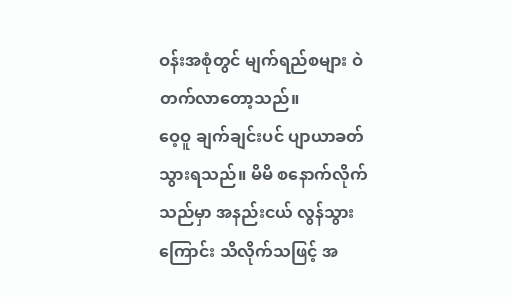ဝန်းအစုံတွင် မျက်ရည်စများ ဝဲတက်လာတော့သည်။
ဝေ့ဝူ ချက်ချင်းပင် ပျာယာခတ်သွားရသည်။ မိမိ စနောက်လိုက်သည်မှာ အနည်းငယ် လွန်သွားကြောင်း သိလိုက်သဖြင့် အ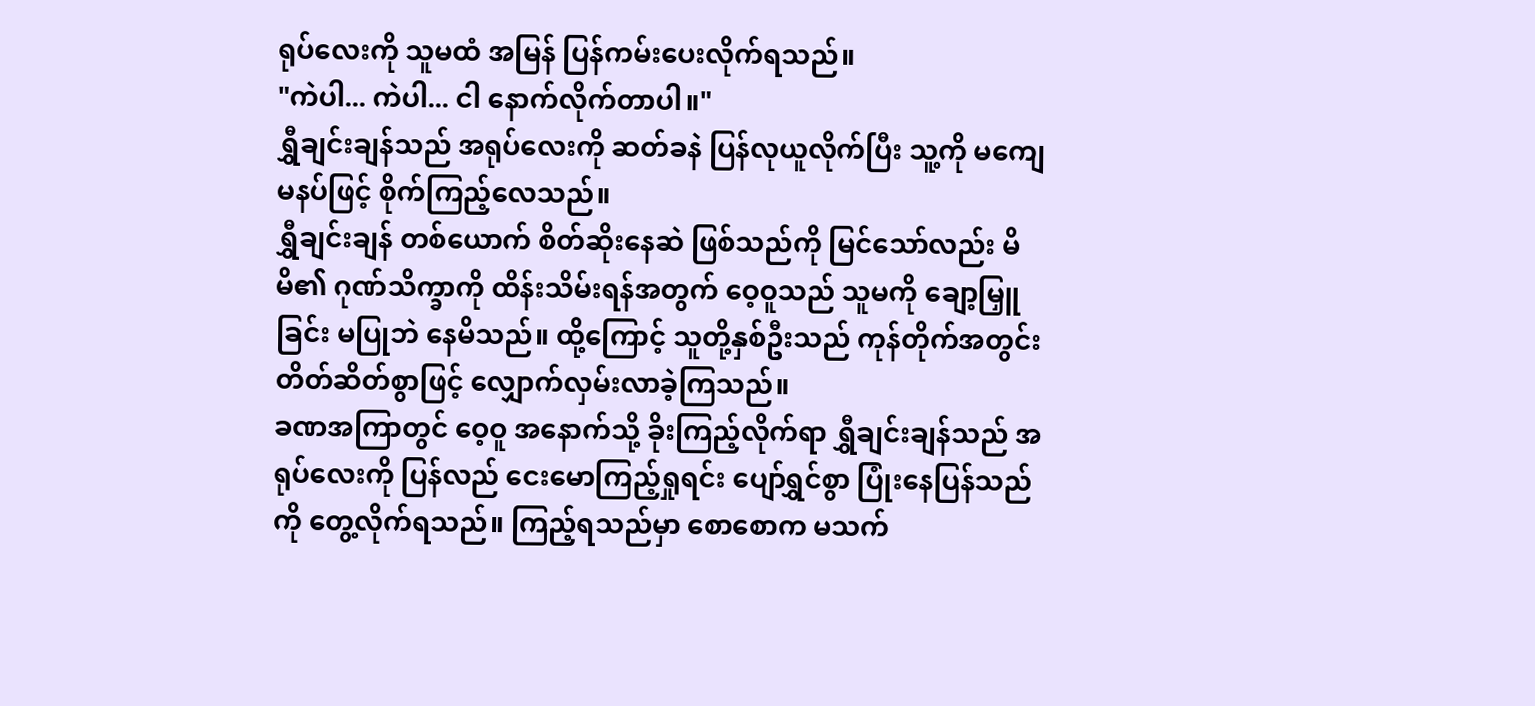ရုပ်လေးကို သူမထံ အမြန် ပြန်ကမ်းပေးလိုက်ရသည်။
"ကဲပါ... ကဲပါ... ငါ နောက်လိုက်တာပါ။"
ရွှီချင်းချန်သည် အရုပ်လေးကို ဆတ်ခနဲ ပြန်လုယူလိုက်ပြီး သူ့ကို မကျေမနပ်ဖြင့် စိုက်ကြည့်လေသည်။
ရွှီချင်းချန် တစ်ယောက် စိတ်ဆိုးနေဆဲ ဖြစ်သည်ကို မြင်သော်လည်း မိမိ၏ ဂုဏ်သိက္ခာကို ထိန်းသိမ်းရန်အတွက် ဝေ့ဝူသည် သူမကို ချော့မြှူခြင်း မပြုဘဲ နေမိသည်။ ထို့ကြောင့် သူတို့နှစ်ဦးသည် ကုန်တိုက်အတွင်း တိတ်ဆိတ်စွာဖြင့် လျှောက်လှမ်းလာခဲ့ကြသည်။
ခဏအကြာတွင် ဝေ့ဝူ အနောက်သို့ ခိုးကြည့်လိုက်ရာ ရွှီချင်းချန်သည် အရုပ်လေးကို ပြန်လည် ငေးမောကြည့်ရှုရင်း ပျော်ရွှင်စွာ ပြုံးနေပြန်သည်ကို တွေ့လိုက်ရသည်။ ကြည့်ရသည်မှာ စောစောက မသက်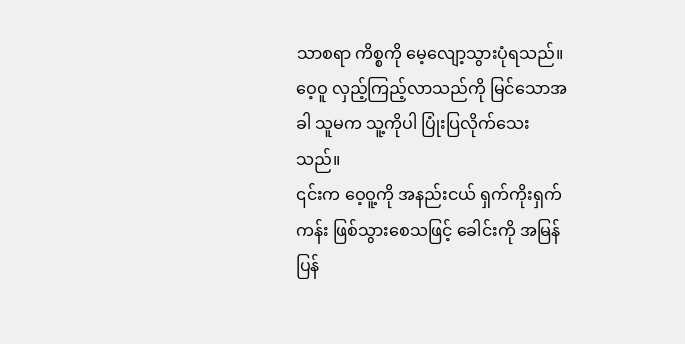သာစရာ ကိစ္စကို မေ့လျော့သွားပုံရသည်။
ဝေ့ဝူ လှည့်ကြည့်လာသည်ကို မြင်သောအခါ သူမက သူ့ကိုပါ ပြုံးပြလိုက်သေးသည်။
၎င်းက ဝေ့ဝူ့ကို အနည်းငယ် ရှက်ကိုးရှက်ကန်း ဖြစ်သွားစေသဖြင့် ခေါင်းကို အမြန် ပြန်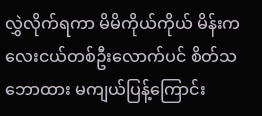လွှဲလိုက်ရကာ မိမိကိုယ်ကိုယ် မိန်းကလေးငယ်တစ်ဦးလောက်ပင် စိတ်သဘောထား မကျယ်ပြန့်ကြောင်း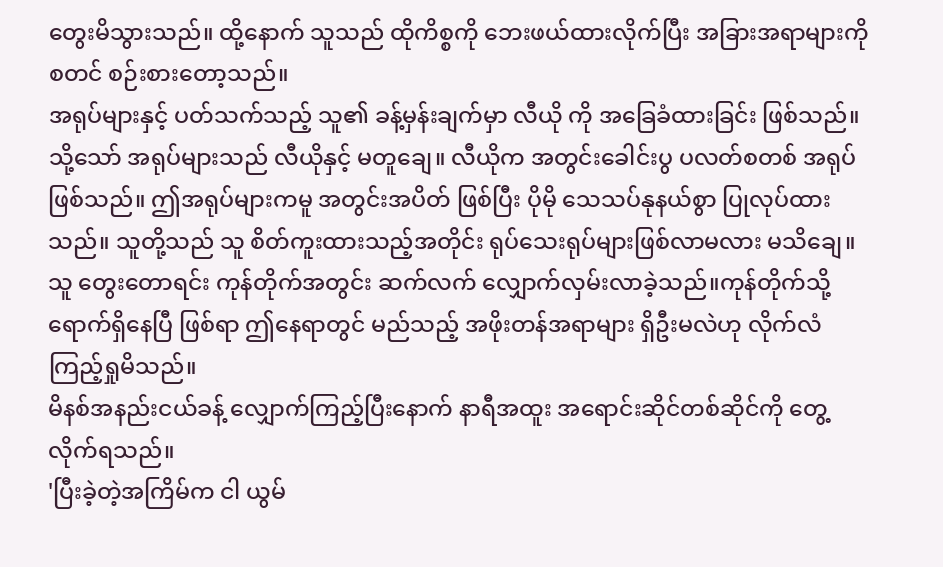တွေးမိသွားသည်။ ထို့နောက် သူသည် ထိုကိစ္စကို ဘေးဖယ်ထားလိုက်ပြီး အခြားအရာများကို စတင် စဉ်းစားတော့သည်။
အရုပ်များနှင့် ပတ်သက်သည့် သူ၏ ခန့်မှန်းချက်မှာ လီယို ကို အခြေခံထားခြင်း ဖြစ်သည်။
သို့သော် အရုပ်များသည် လီယိုနှင့် မတူချေ။ လီယိုက အတွင်းခေါင်းပွ ပလတ်စတစ် အရုပ် ဖြစ်သည်။ ဤအရုပ်များကမူ အတွင်းအပိတ် ဖြစ်ပြီး ပိုမို သေသပ်နုနယ်စွာ ပြုလုပ်ထားသည်။ သူတို့သည် သူ စိတ်ကူးထားသည့်အတိုင်း ရုပ်သေးရုပ်များဖြစ်လာမလား မသိချေ။
သူ တွေးတောရင်း ကုန်တိုက်အတွင်း ဆက်လက် လျှောက်လှမ်းလာခဲ့သည်။ကုန်တိုက်သို့ ရောက်ရှိနေပြီ ဖြစ်ရာ ဤနေရာတွင် မည်သည့် အဖိုးတန်အရာများ ရှိဦးမလဲဟု လိုက်လံ ကြည့်ရှုမိသည်။
မိနစ်အနည်းငယ်ခန့် လျှောက်ကြည့်ပြီးနောက် နာရီအထူး အရောင်းဆိုင်တစ်ဆိုင်ကို တွေ့လိုက်ရသည်။
'ပြီးခဲ့တဲ့အကြိမ်က ငါ ယွမ်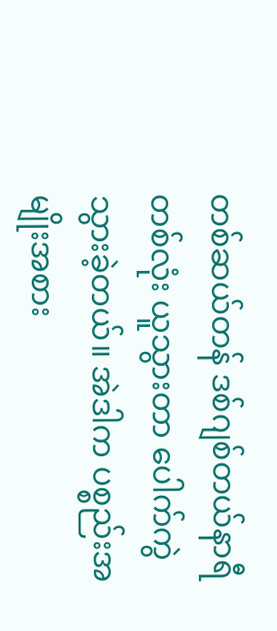တစ်ဆယ်တန် ဒစ်ဂျစ်တယ်နာရီတစ်လုံး ယူသွားတာ ပေါက်ကွဲသွားခဲ့တယ်။ အဲဒါက ပစ္စည်းအမျိုးအစား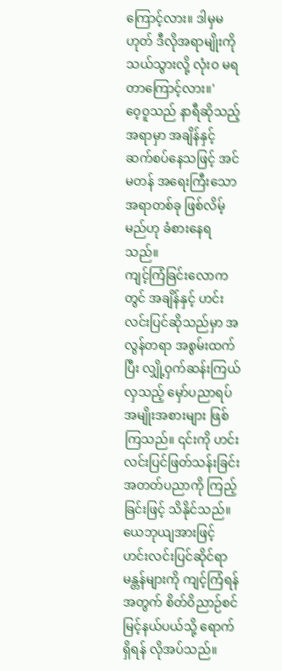ကြောင့်လား။ ဒါမှမဟုတ် ဒီလိုအရာမျိုးကို သယ်သွားလို့ လုံးဝ မရတာကြောင့်လား။'
ဝေ့ဝူသည် နာရီဆိုသည့်အရာမှာ အချိန်နှင့် ဆက်စပ်နေသဖြင့် အင်မတန် အရေးကြီးသော အရာတစ်ခု ဖြစ်လိမ့်မည်ဟု ခံစားနေရသည်။
ကျင့်ကြံခြင်းလောကတွင် အချိန်နှင့် ဟင်းလင်းပြင်ဆိုသည်မှာ အလွန်တရာ အစွမ်းထက်ပြီး လျှို့ဝှက်ဆန်းကြယ်လှသည့် မှော်ပညာရပ်အမျိုးအစားများ ဖြစ်ကြသည်။ ၎င်းကို ဟင်းလင်းပြင်ဖြတ်သန်းခြင်း အတတ်ပညာကို ကြည့်ခြင်းဖြင့် သိနိုင်သည်။ ယေဘုယျအားဖြင့် ဟင်းလင်းပြင်ဆိုင်ရာ မန္တန်များကို ကျင့်ကြံရန်အတွက် စိတ်ဝိညာဉ်စင်မြင့်နယ်ပယ်သို့ ရောက်ရှိရန် လိုအပ်သည်။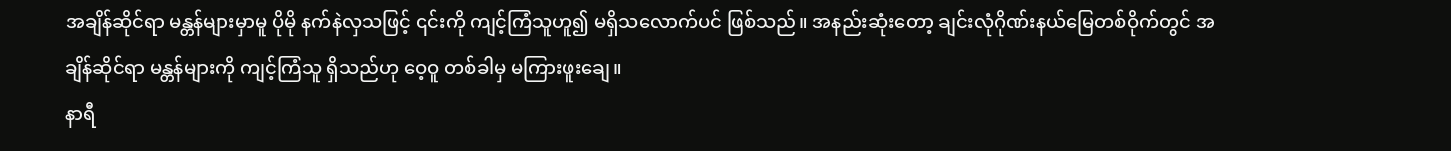အချိန်ဆိုင်ရာ မန္တန်များမှာမူ ပိုမို နက်နဲလှသဖြင့် ၎င်းကို ကျင့်ကြံသူဟူ၍ မရှိသလောက်ပင် ဖြစ်သည်။ အနည်းဆုံးတော့ ချင်းလုံဂိုဏ်းနယ်မြေတစ်ဝိုက်တွင် အချိန်ဆိုင်ရာ မန္တန်များကို ကျင့်ကြံသူ ရှိသည်ဟု ဝေ့ဝူ တစ်ခါမှ မကြားဖူးချေ။
နာရီ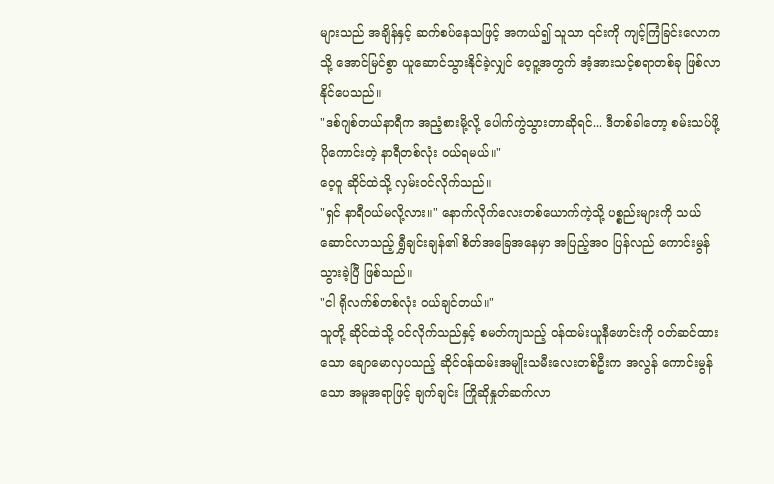များသည် အချိန်နှင့် ဆက်စပ်နေသဖြင့် အကယ်၍ သူသာ ၎င်းကို ကျင့်ကြံခြင်းလောကသို့ အောင်မြင်စွာ ယူဆောင်သွားနိုင်ခဲ့လျှင် ဝေ့ဝူ့အတွက် အံ့အားသင့်စရာတစ်ခု ဖြစ်လာနိုင်ပေသည်။
"ဒစ်ဂျစ်တယ်နာရီက အညံ့စားမို့လို့ ပေါက်ကွဲသွားတာဆိုရင်... ဒီတစ်ခါတော့ စမ်းသပ်ဖို့ ပိုကောင်းတဲ့ နာရီတစ်လုံး ဝယ်ရမယ်။"
ဝေ့ဝူ ဆိုင်ထဲသို့ လှမ်းဝင်လိုက်သည်။
"ရှင် နာရီဝယ်မလို့လား။" နောက်လိုက်လေးတစ်ယောက်ကဲ့သို့ ပစ္စည်းများကို သယ်ဆောင်လာသည့် ရွှီချင်းချန်၏ စိတ်အခြေအနေမှာ အပြည့်အဝ ပြန်လည် ကောင်းမွန်သွားခဲ့ပြီ ဖြစ်သည်။
"ငါ ရိုလက်စ်တစ်လုံး ဝယ်ချင်တယ်။"
သူတို့ ဆိုင်ထဲသို့ ဝင်လိုက်သည်နှင့် စမတ်ကျသည့် ဝန်ထမ်းယူနီဖောင်းကို ဝတ်ဆင်ထားသော ချောမောလှပသည့် ဆိုင်ဝန်ထမ်းအမျိုးသမီးလေးတစ်ဦးက အလွန် ကောင်းမွန်သော အမူအရာဖြင့် ချက်ချင်း ကြိုဆိုနှုတ်ဆက်လာ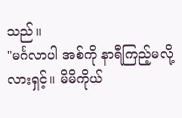သည်။
"မင်္ဂလာပါ အစ်ကို နာရီကြည့်မလို့လားရှင့်။ မိမိကိုယ်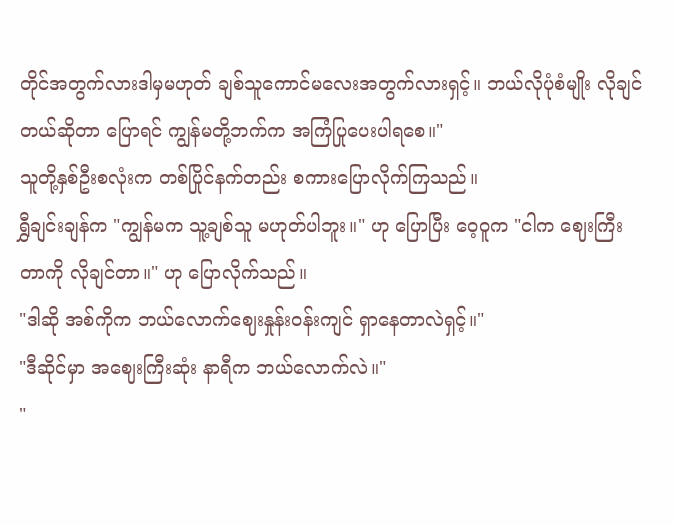တိုင်အတွက်လားဒါမှမဟုတ် ချစ်သူကောင်မလေးအတွက်လားရှင့်။ ဘယ်လိုပုံစံမျိုး လိုချင်တယ်ဆိုတာ ပြောရင် ကျွန်မတို့ဘက်က အကြံပြုပေးပါရစေ။"
သူတို့နှစ်ဦးစလုံးက တစ်ပြိုင်နက်တည်း စကားပြောလိုက်ကြသည်။
ရွှီချင်းချန်က "ကျွန်မက သူ့ချစ်သူ မဟုတ်ပါဘူး။" ဟု ပြောပြီး ဝေ့ဝူက "ငါက ဈေးကြီးတာကို လိုချင်တာ။" ဟု ပြောလိုက်သည်။
"ဒါဆို အစ်ကိုက ဘယ်လောက်ဈေးနှုန်းဝန်းကျင် ရှာနေတာလဲရှင့်။"
"ဒီဆိုင်မှာ အဈေးကြီးဆုံး နာရီက ဘယ်လောက်လဲ။"
"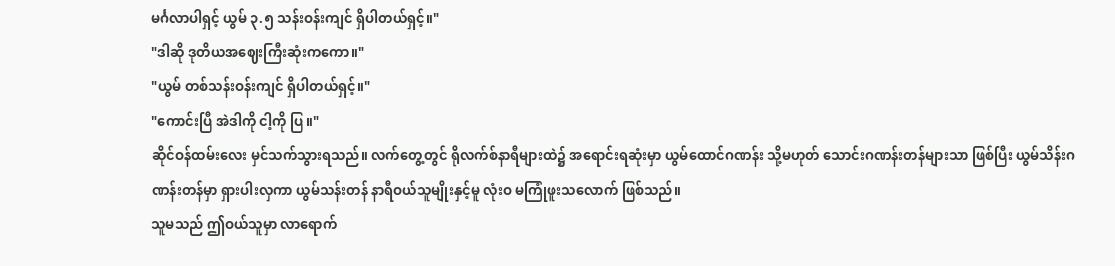မင်္ဂလာပါရှင့် ယွမ် ၃.၅ သန်းဝန်းကျင် ရှိပါတယ်ရှင့်။"
"ဒါဆို ဒုတိယအဈေးကြီးဆုံးကကော။"
"ယွမ် တစ်သန်းဝန်းကျင် ရှိပါတယ်ရှင့်။"
"ကောင်းပြီ အဲဒါကို ငါ့ကို ပြ။"
ဆိုင်ဝန်ထမ်းလေး မှင်သက်သွားရသည်။ လက်တွေ့တွင် ရိုလက်စ်နာရီများထဲ၌ အရောင်းရဆုံးမှာ ယွမ်ထောင်ဂဏန်း သို့မဟုတ် သောင်းဂဏန်းတန်များသာ ဖြစ်ပြီး ယွမ်သိန်းဂဏန်းတန်မှာ ရှားပါးလှကာ ယွမ်သန်းတန် နာရီဝယ်သူမျိုးနှင့်မူ လုံးဝ မကြုံဖူးသလောက် ဖြစ်သည်။
သူမသည် ဤဝယ်သူမှာ လာရောက်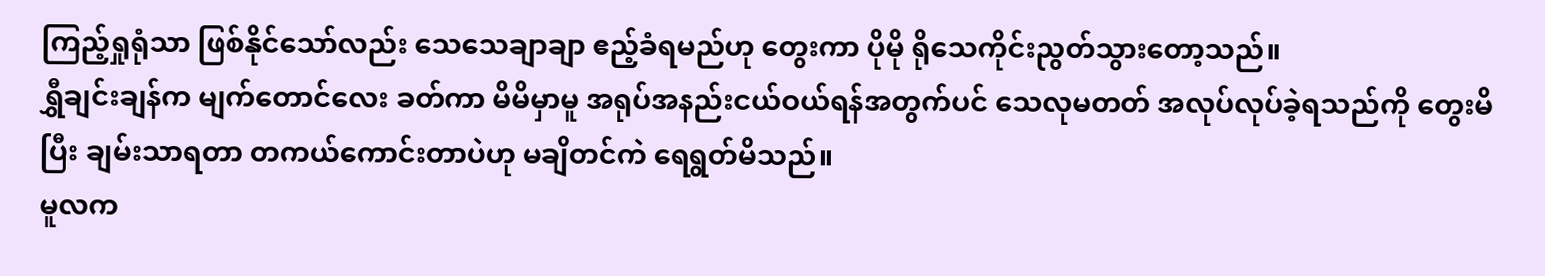ကြည့်ရှုရုံသာ ဖြစ်နိုင်သော်လည်း သေသေချာချာ ဧည့်ခံရမည်ဟု တွေးကာ ပိုမို ရိုသေကိုင်းညွတ်သွားတော့သည်။
ရွှီချင်းချန်က မျက်တောင်လေး ခတ်ကာ မိမိမှာမူ အရုပ်အနည်းငယ်ဝယ်ရန်အတွက်ပင် သေလုမတတ် အလုပ်လုပ်ခဲ့ရသည်ကို တွေးမိပြီး ချမ်းသာရတာ တကယ်ကောင်းတာပဲဟု မချိတင်ကဲ ရေရွတ်မိသည်။
မူလက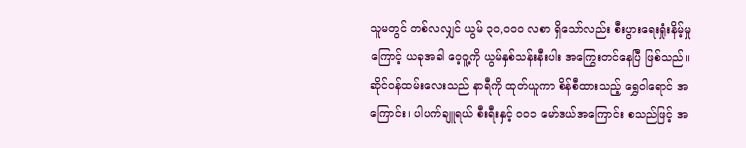သူမတွင် တစ်လလျှင် ယွမ် ၃၀,၀၀၀ လစာ ရှိသော်လည်း စီးပွားရေးရှုံးနိမ့်မှုကြောင့် ယခုအခါ ဝေ့ဝူ့ကို ယွမ်နှစ်သန်းနီးပါး အကြွေးတင်နေပြီ ဖြစ်သည်။
ဆိုင်ဝန်ထမ်းလေးသည် နာရီကို ထုတ်ယူကာ စိန်စီထားသည့် ရွှေဝါရောင် အကြောင်း၊ ပါပက်ချူရယ် စီးရီးနှင့် ၀၀၁ မော်ဒယ်အကြောင်း စသည်ဖြင့် အ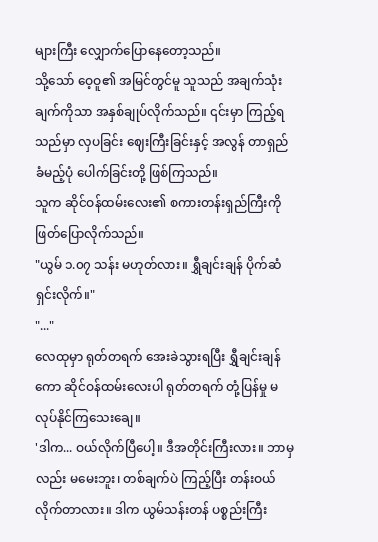များကြီး လျှောက်ပြောနေတော့သည်။
သို့သော် ဝေ့ဝူ၏ အမြင်တွင်မူ သူသည် အချက်သုံးချက်ကိုသာ အနှစ်ချုပ်လိုက်သည်။ ၎င်းမှာ ကြည့်ရသည်မှာ လှပခြင်း ဈေးကြီးခြင်းနှင့် အလွန် တာရှည်ခံမည့်ပုံ ပေါက်ခြင်းတို့ ဖြစ်ကြသည်။
သူက ဆိုင်ဝန်ထမ်းလေး၏ စကားတန်းရှည်ကြီးကို ဖြတ်ပြောလိုက်သည်။
"ယွမ် ၁.၀၇ သန်း မဟုတ်လား။ ရွှီချင်းချန် ပိုက်ဆံရှင်းလိုက်။"
"..."
လေထုမှာ ရုတ်တရက် အေးခဲသွားရပြီး ရွှီချင်းချန်ကော ဆိုင်ဝန်ထမ်းလေးပါ ရုတ်တရက် တုံ့ပြန်မှု မလုပ်နိုင်ကြသေးချေ။
'ဒါက... ဝယ်လိုက်ပြီပေါ့။ ဒီအတိုင်းကြီးလား။ ဘာမှလည်း မမေးဘူး၊ တစ်ချက်ပဲ ကြည့်ပြီး တန်းဝယ်လိုက်တာလား။ ဒါက ယွမ်သန်းတန် ပစ္စည်းကြီး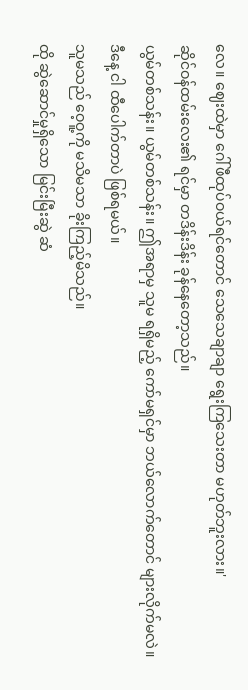လေ။ ဈေးထဲမှာ ဂေါ်ဖီထုပ်ဝယ်ရင်တောင် သေသေချာချာ ရွေးကြသေးတာ မဟုတ်ဘူးလား။'
ဆိုင်ဝန်ထမ်းလေး၏ ရင်မှာ တဒိန်းဒိန်း ခုန်နေတော့သည်။
ယွမ်တစ်သန်း။ ယွမ်တစ်သန်း။ ဤအရာမှ သူမ ရရှိမည့် ကော်မရှင်မှာ ဘယ်လောက်တောင် များလိုက်မလဲ။
ဒီနေ့ ငါ ထီပေါက်တာပဲ ဖြစ်ရမယ်။
သူမသည် ဝေ့ဝူ့ကို မသိမသာ ခိုးကြည့်မိသည်။
ထို ဆွဲဆောင်မှုရှိသော မြင်းမြီးဆွဲ ဆံ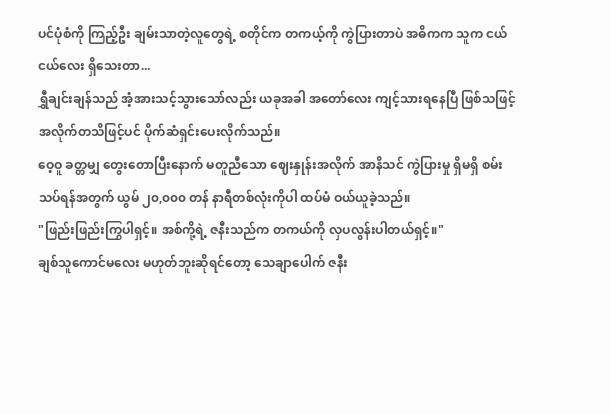ပင်ပုံစံကို ကြည့်ဦး ချမ်းသာတဲ့လူတွေရဲ့ စတိုင်က တကယ့်ကို ကွဲပြားတာပဲ အဓိကက သူက ငယ်ငယ်လေး ရှိသေးတာ...
ရွှီချင်းချန်သည် အံ့အားသင့်သွားသော်လည်း ယခုအခါ အတော်လေး ကျင့်သားရနေပြီ ဖြစ်သဖြင့် အလိုက်တသိဖြင့်ပင် ပိုက်ဆံရှင်းပေးလိုက်သည်။
ဝေ့ဝူ ခတ္တမျှ တွေးတောပြီးနောက် မတူညီသော ဈေးနှုန်းအလိုက် အာနိသင် ကွဲပြားမှု ရှိမရှိ စမ်းသပ်ရန်အတွက် ယွမ် ၂၀,၀၀၀ တန် နာရီတစ်လုံးကိုပါ ထပ်မံ ဝယ်ယူခဲ့သည်။
"ဖြည်းဖြည်းကြွပါရှင့်။ အစ်ကို့ရဲ့ ဇနီးသည်က တကယ်ကို လှပလွန်းပါတယ်ရှင့်။"
ချစ်သူကောင်မလေး မဟုတ်ဘူးဆိုရင်တော့ သေချာပေါက် ဇနီး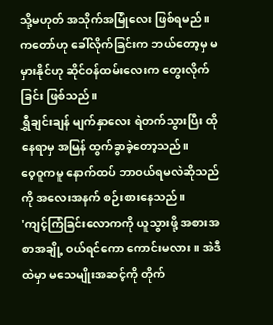သို့မဟုတ် အသိုက်အမြုံလေး ဖြစ်ရမည်။ ကတော်ဟု ခေါ်လိုက်ခြင်းက ဘယ်တော့မှ မမှားနိုင်ဟု ဆိုင်ဝန်ထမ်းလေးက တွေးလိုက်ခြင်း ဖြစ်သည်။
ရွှီချင်းချန် မျက်နှာလေး ရဲတက်သွားပြီး ထိုနေရာမှ အမြန် ထွက်ခွာခဲ့တော့သည်။
ဝေ့ဝူကမူ နောက်ထပ် ဘာဝယ်ရမလဲဆိုသည်ကို အလေးအနက် စဉ်းစားနေသည်။
'ကျင့်ကြံခြင်းလောကကို ယူသွားဖို့ အစားအစာအချို့ ဝယ်ရင်ကော ကောင်းမလား။ အဲဒီထဲမှာ မသေမျိုးအဆင့်ကို တိုက်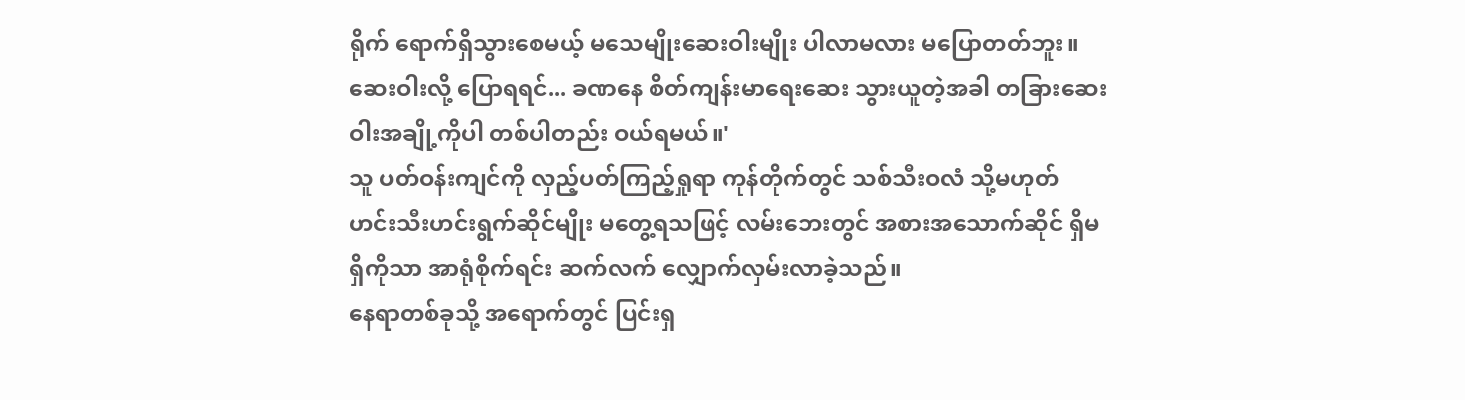ရိုက် ရောက်ရှိသွားစေမယ့် မသေမျိုးဆေးဝါးမျိုး ပါလာမလား မပြောတတ်ဘူး။ ဆေးဝါးလို့ ပြောရရင်... ခဏနေ စိတ်ကျန်းမာရေးဆေး သွားယူတဲ့အခါ တခြားဆေးဝါးအချို့ကိုပါ တစ်ပါတည်း ဝယ်ရမယ်။'
သူ ပတ်ဝန်းကျင်ကို လှည့်ပတ်ကြည့်ရှုရာ ကုန်တိုက်တွင် သစ်သီးဝလံ သို့မဟုတ် ဟင်းသီးဟင်းရွက်ဆိုင်မျိုး မတွေ့ရသဖြင့် လမ်းဘေးတွင် အစားအသောက်ဆိုင် ရှိမရှိကိုသာ အာရုံစိုက်ရင်း ဆက်လက် လျှောက်လှမ်းလာခဲ့သည်။
နေရာတစ်ခုသို့ အရောက်တွင် ပြင်းရှ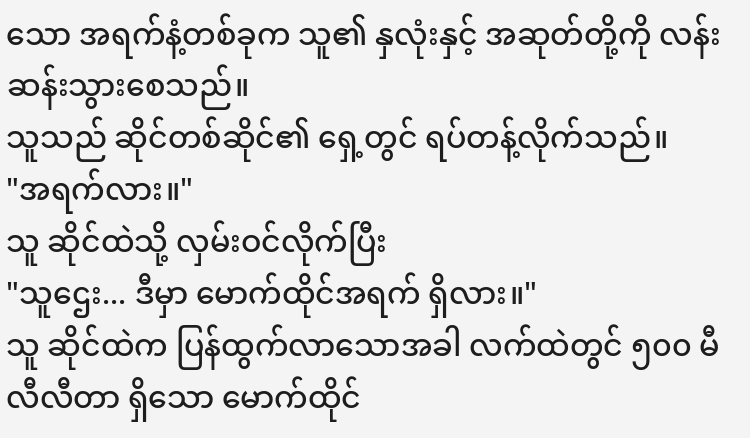သော အရက်နံ့တစ်ခုက သူ၏ နှလုံးနှင့် အဆုတ်တို့ကို လန်းဆန်းသွားစေသည်။
သူသည် ဆိုင်တစ်ဆိုင်၏ ရှေ့တွင် ရပ်တန့်လိုက်သည်။
"အရက်လား။"
သူ ဆိုင်ထဲသို့ လှမ်းဝင်လိုက်ပြီး
"သူဌေး... ဒီမှာ မောက်ထိုင်အရက် ရှိလား။"
သူ ဆိုင်ထဲက ပြန်ထွက်လာသောအခါ လက်ထဲတွင် ၅၀၀ မီလီလီတာ ရှိသော မောက်ထိုင်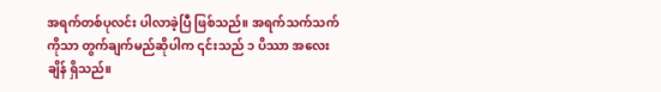အရက်တစ်ပုလင်း ပါလာခဲ့ပြီ ဖြစ်သည်။ အရက်သက်သက်ကိုသာ တွက်ချက်မည်ဆိုပါက ၎င်းသည် ၁ ပိဿာ အလေးချိန် ရှိသည်။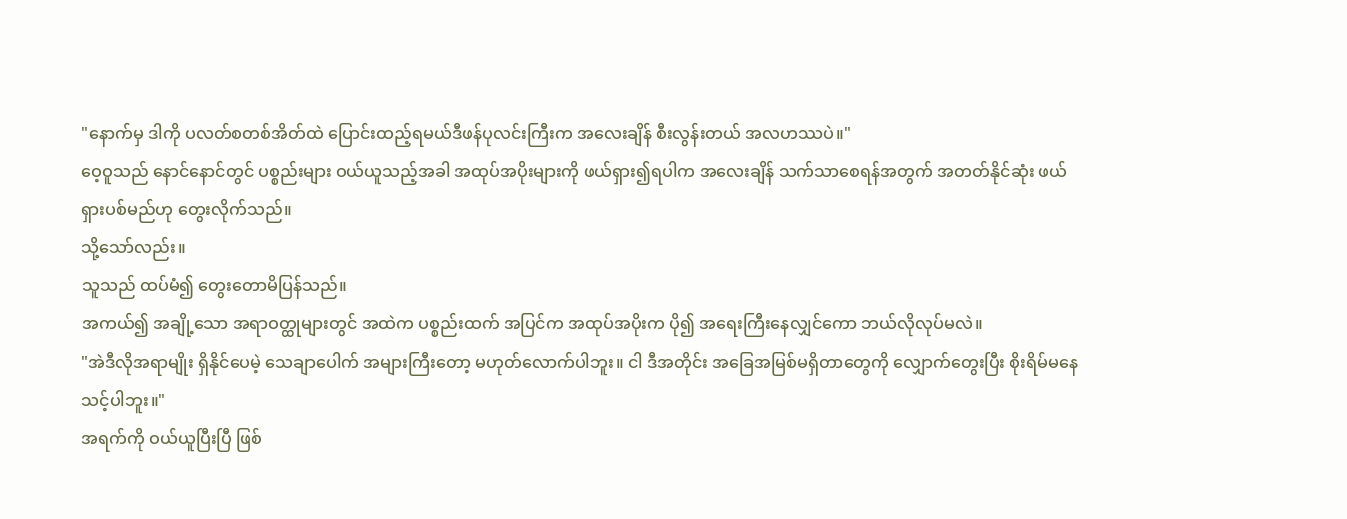"နောက်မှ ဒါကို ပလတ်စတစ်အိတ်ထဲ ပြောင်းထည့်ရမယ်ဒီဖန်ပုလင်းကြီးက အလေးချိန် စီးလွန်းတယ် အလဟဿပဲ။"
ဝေ့ဝူသည် နောင်နောင်တွင် ပစ္စည်းများ ဝယ်ယူသည့်အခါ အထုပ်အပိုးများကို ဖယ်ရှား၍ရပါက အလေးချိန် သက်သာစေရန်အတွက် အတတ်နိုင်ဆုံး ဖယ်ရှားပစ်မည်ဟု တွေးလိုက်သည်။
သို့သော်လည်း။
သူသည် ထပ်မံ၍ တွေးတောမိပြန်သည်။
အကယ်၍ အချို့သော အရာဝတ္ထုများတွင် အထဲက ပစ္စည်းထက် အပြင်က အထုပ်အပိုးက ပို၍ အရေးကြီးနေလျှင်ကော ဘယ်လိုလုပ်မလဲ။
"အဲဒီလိုအရာမျိုး ရှိနိုင်ပေမဲ့ သေချာပေါက် အများကြီးတော့ မဟုတ်လောက်ပါဘူး။ ငါ ဒီအတိုင်း အခြေအမြစ်မရှိတာတွေကို လျှောက်တွေးပြီး စိုးရိမ်မနေသင့်ပါဘူး။"
အရက်ကို ဝယ်ယူပြီးပြီ ဖြစ်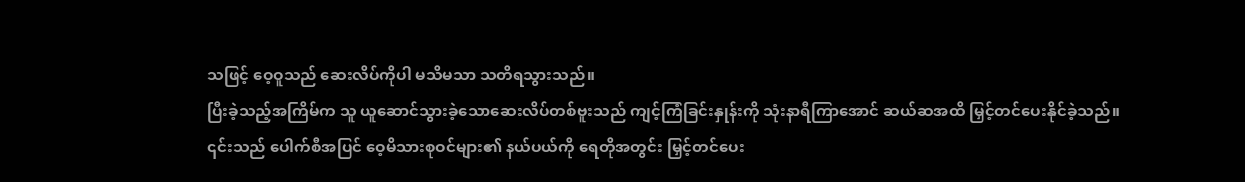သဖြင့် ဝေ့ဝူသည် ဆေးလိပ်ကိုပါ မသိမသာ သတိရသွားသည်။
ပြီးခဲ့သည့်အကြိမ်က သူ ယူဆောင်သွားခဲ့သောဆေးလိပ်တစ်ဗူးသည် ကျင့်ကြံခြင်းနှုန်းကို သုံးနာရီကြာအောင် ဆယ်ဆအထိ မြှင့်တင်ပေးနိုင်ခဲ့သည်။
၎င်းသည် ပေါက်စီအပြင် ဝေ့မိသားစုဝင်များ၏ နယ်ပယ်ကို ရေတိုအတွင်း မြှင့်တင်ပေး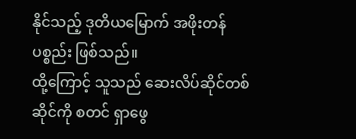နိုင်သည့် ဒုတိယမြောက် အဖိုးတန်ပစ္စည်း ဖြစ်သည်။
ထို့ကြောင့် သူသည် ဆေးလိပ်ဆိုင်တစ်ဆိုင်ကို စတင် ရှာဖွေ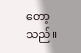တော့သည်။